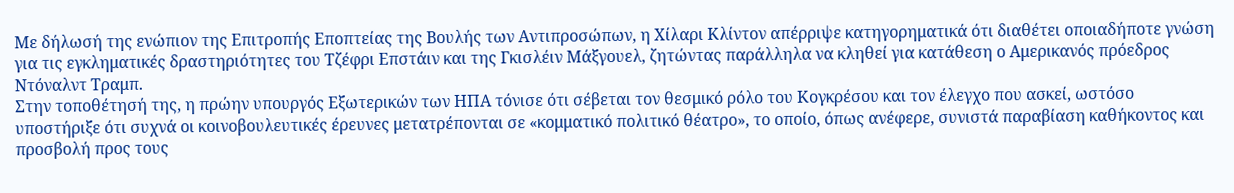Με δήλωσή της ενώπιον της Επιτροπής Εποπτείας της Βουλής των Αντιπροσώπων, η Χίλαρι Κλίντον απέρριψε κατηγορηματικά ότι διαθέτει οποιαδήποτε γνώση για τις εγκληματικές δραστηριότητες του Τζέφρι Επστάιν και της Γκισλέιν Μάξγουελ, ζητώντας παράλληλα να κληθεί για κατάθεση ο Αμερικανός πρόεδρος Ντόναλντ Τραμπ.
Στην τοποθέτησή της, η πρώην υπουργός Εξωτερικών των ΗΠΑ τόνισε ότι σέβεται τον θεσμικό ρόλο του Κογκρέσου και τον έλεγχο που ασκεί, ωστόσο υποστήριξε ότι συχνά οι κοινοβουλευτικές έρευνες μετατρέπονται σε «κομματικό πολιτικό θέατρο», το οποίο, όπως ανέφερε, συνιστά παραβίαση καθήκοντος και προσβολή προς τους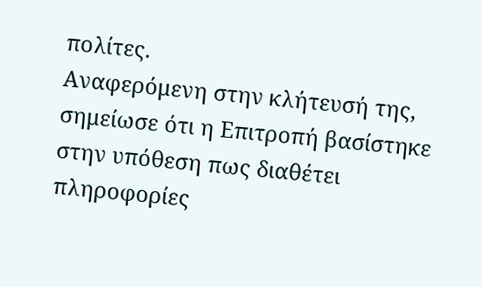πολίτες.
Αναφερόμενη στην κλήτευσή της, σημείωσε ότι η Επιτροπή βασίστηκε στην υπόθεση πως διαθέτει πληροφορίες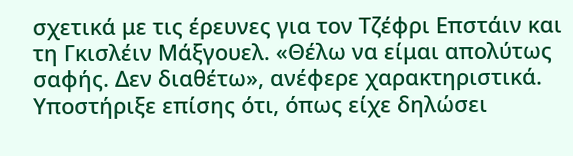σχετικά με τις έρευνες για τον Τζέφρι Επστάιν και τη Γκισλέιν Μάξγουελ. «Θέλω να είμαι απολύτως σαφής. Δεν διαθέτω», ανέφερε χαρακτηριστικά. Υποστήριξε επίσης ότι, όπως είχε δηλώσει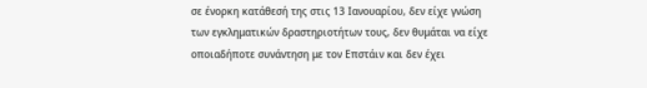σε ένορκη κατάθεσή της στις 13 Ιανουαρίου, δεν είχε γνώση των εγκληματικών δραστηριοτήτων τους, δεν θυμάται να είχε οποιαδήποτε συνάντηση με τον Επστάιν και δεν έχει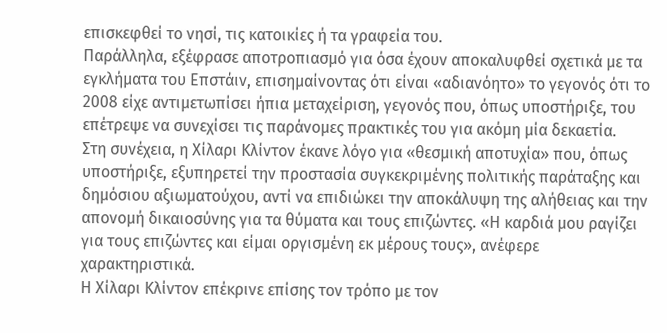επισκεφθεί το νησί, τις κατοικίες ή τα γραφεία του.
Παράλληλα, εξέφρασε αποτροπιασμό για όσα έχουν αποκαλυφθεί σχετικά με τα εγκλήματα του Επστάιν, επισημαίνοντας ότι είναι «αδιανόητο» το γεγονός ότι το 2008 είχε αντιμετωπίσει ήπια μεταχείριση, γεγονός που, όπως υποστήριξε, του επέτρεψε να συνεχίσει τις παράνομες πρακτικές του για ακόμη μία δεκαετία.
Στη συνέχεια, η Χίλαρι Κλίντον έκανε λόγο για «θεσμική αποτυχία» που, όπως υποστήριξε, εξυπηρετεί την προστασία συγκεκριμένης πολιτικής παράταξης και δημόσιου αξιωματούχου, αντί να επιδιώκει την αποκάλυψη της αλήθειας και την απονομή δικαιοσύνης για τα θύματα και τους επιζώντες. «Η καρδιά μου ραγίζει για τους επιζώντες και είμαι οργισμένη εκ μέρους τους», ανέφερε χαρακτηριστικά.
Η Χίλαρι Κλίντον επέκρινε επίσης τον τρόπο με τον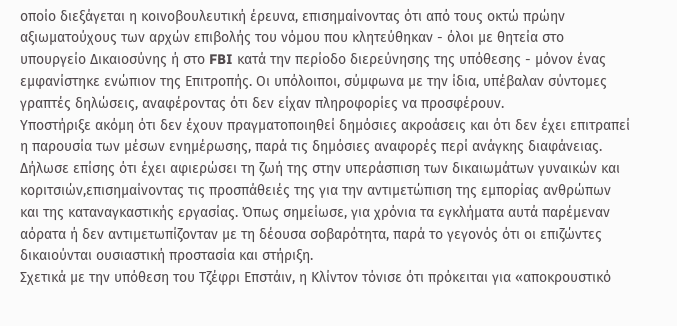οποίο διεξάγεται η κοινοβουλευτική έρευνα, επισημαίνοντας ότι από τους οκτώ πρώην αξιωματούχους των αρχών επιβολής του νόμου που κλητεύθηκαν - όλοι με θητεία στο υπουργείο Δικαιοσύνης ή στο FBI κατά την περίοδο διερεύνησης της υπόθεσης - μόνον ένας εμφανίστηκε ενώπιον της Επιτροπής. Οι υπόλοιποι, σύμφωνα με την ίδια, υπέβαλαν σύντομες γραπτές δηλώσεις, αναφέροντας ότι δεν είχαν πληροφορίες να προσφέρουν.
Υποστήριξε ακόμη ότι δεν έχουν πραγματοποιηθεί δημόσιες ακροάσεις και ότι δεν έχει επιτραπεί η παρουσία των μέσων ενημέρωσης, παρά τις δημόσιες αναφορές περί ανάγκης διαφάνειας.
Δήλωσε επίσης ότι έχει αφιερώσει τη ζωή της στην υπεράσπιση των δικαιωμάτων γυναικών και κοριτσιών,επισημαίνοντας τις προσπάθειές της για την αντιμετώπιση της εμπορίας ανθρώπων και της καταναγκαστικής εργασίας. Όπως σημείωσε, για χρόνια τα εγκλήματα αυτά παρέμεναν αόρατα ή δεν αντιμετωπίζονταν με τη δέουσα σοβαρότητα, παρά το γεγονός ότι οι επιζώντες δικαιούνται ουσιαστική προστασία και στήριξη.
Σχετικά με την υπόθεση του Τζέφρι Επστάιν, η Κλίντον τόνισε ότι πρόκειται για «αποκρουστικό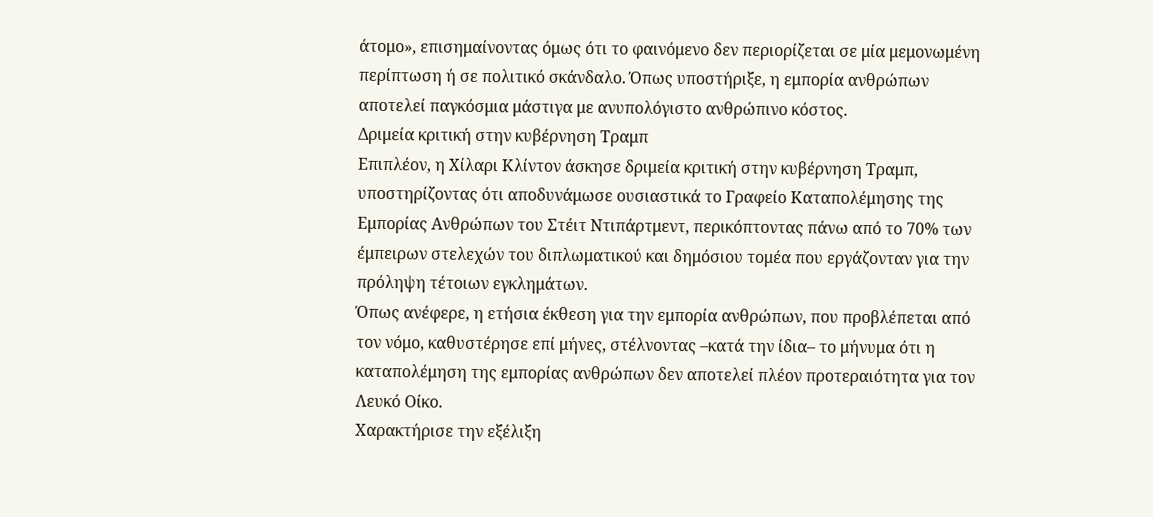άτομο», επισημαίνοντας όμως ότι το φαινόμενο δεν περιορίζεται σε μία μεμονωμένη περίπτωση ή σε πολιτικό σκάνδαλο. Όπως υποστήριξε, η εμπορία ανθρώπων αποτελεί παγκόσμια μάστιγα με ανυπολόγιστο ανθρώπινο κόστος.
Δριμεία κριτική στην κυβέρνηση Τραμπ
Επιπλέον, η Χίλαρι Κλίντον άσκησε δριμεία κριτική στην κυβέρνηση Τραμπ, υποστηρίζοντας ότι αποδυνάμωσε ουσιαστικά το Γραφείο Καταπολέμησης της Εμπορίας Ανθρώπων του Στέιτ Ντιπάρτμεντ, περικόπτοντας πάνω από το 70% των έμπειρων στελεχών του διπλωματικού και δημόσιου τομέα που εργάζονταν για την πρόληψη τέτοιων εγκλημάτων.
Όπως ανέφερε, η ετήσια έκθεση για την εμπορία ανθρώπων, που προβλέπεται από τον νόμο, καθυστέρησε επί μήνες, στέλνοντας –κατά την ίδια– το μήνυμα ότι η καταπολέμηση της εμπορίας ανθρώπων δεν αποτελεί πλέον προτεραιότητα για τον Λευκό Οίκο.
Χαρακτήρισε την εξέλιξη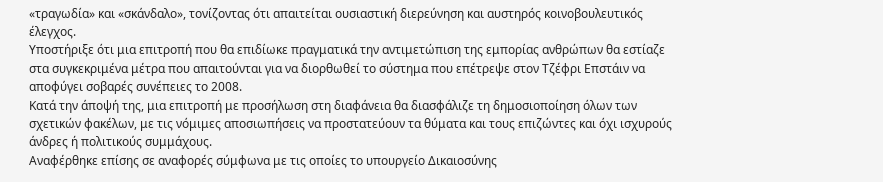«τραγωδία» και «σκάνδαλο», τονίζοντας ότι απαιτείται ουσιαστική διερεύνηση και αυστηρός κοινοβουλευτικός έλεγχος.
Υποστήριξε ότι μια επιτροπή που θα επιδίωκε πραγματικά την αντιμετώπιση της εμπορίας ανθρώπων θα εστίαζε στα συγκεκριμένα μέτρα που απαιτούνται για να διορθωθεί το σύστημα που επέτρεψε στον Τζέφρι Επστάιν να αποφύγει σοβαρές συνέπειες το 2008.
Κατά την άποψή της, μια επιτροπή με προσήλωση στη διαφάνεια θα διασφάλιζε τη δημοσιοποίηση όλων των σχετικών φακέλων, με τις νόμιμες αποσιωπήσεις να προστατεύουν τα θύματα και τους επιζώντες και όχι ισχυρούς άνδρες ή πολιτικούς συμμάχους.
Αναφέρθηκε επίσης σε αναφορές σύμφωνα με τις οποίες το υπουργείο Δικαιοσύνης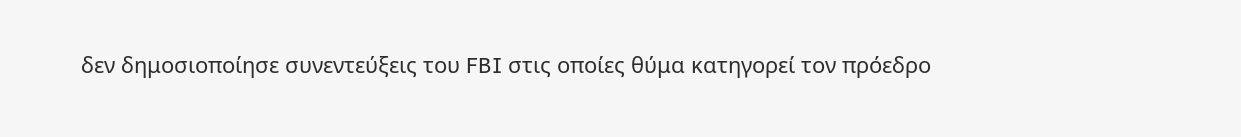δεν δημοσιοποίησε συνεντεύξεις του FBI στις οποίες θύμα κατηγορεί τον πρόεδρο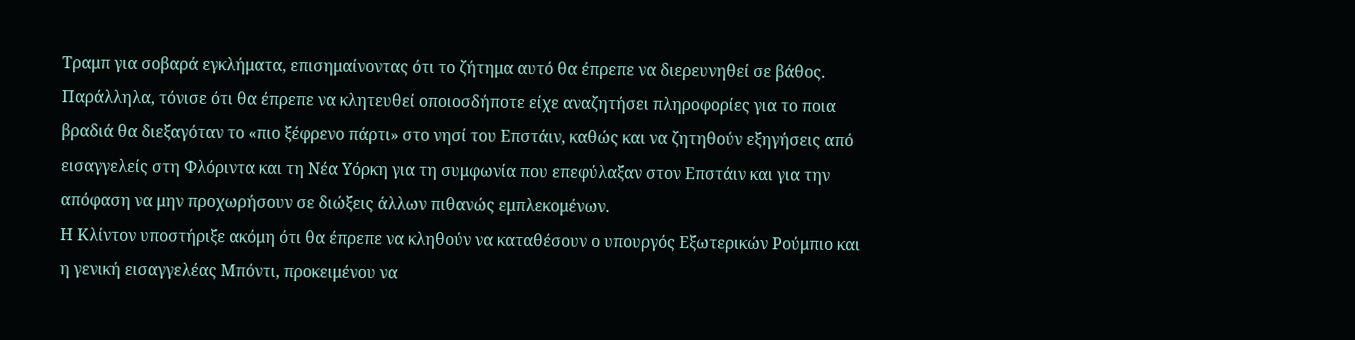Τραμπ για σοβαρά εγκλήματα, επισημαίνοντας ότι το ζήτημα αυτό θα έπρεπε να διερευνηθεί σε βάθος.
Παράλληλα, τόνισε ότι θα έπρεπε να κλητευθεί οποιοσδήποτε είχε αναζητήσει πληροφορίες για το ποια βραδιά θα διεξαγόταν το «πιο ξέφρενο πάρτι» στο νησί του Επστάιν, καθώς και να ζητηθούν εξηγήσεις από εισαγγελείς στη Φλόριντα και τη Νέα Υόρκη για τη συμφωνία που επεφύλαξαν στον Επστάιν και για την απόφαση να μην προχωρήσουν σε διώξεις άλλων πιθανώς εμπλεκομένων.
Η Κλίντον υποστήριξε ακόμη ότι θα έπρεπε να κληθούν να καταθέσουν ο υπουργός Εξωτερικών Ρούμπιο και η γενική εισαγγελέας Μπόντι, προκειμένου να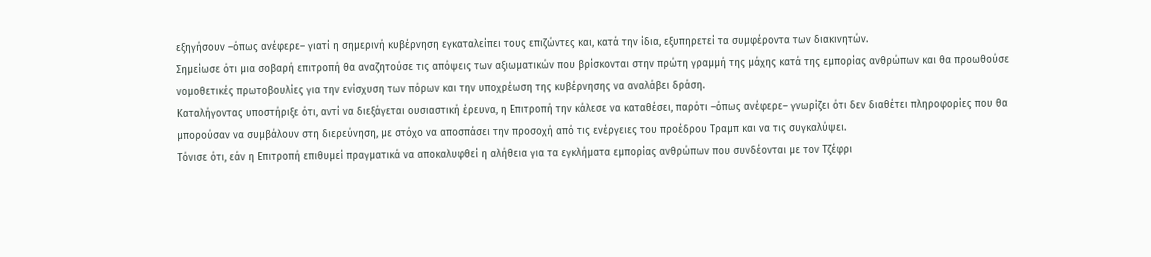εξηγήσουν –όπως ανέφερε– γιατί η σημερινή κυβέρνηση εγκαταλείπει τους επιζώντες και, κατά την ίδια, εξυπηρετεί τα συμφέροντα των διακινητών.
Σημείωσε ότι μια σοβαρή επιτροπή θα αναζητούσε τις απόψεις των αξιωματικών που βρίσκονται στην πρώτη γραμμή της μάχης κατά της εμπορίας ανθρώπων και θα προωθούσε νομοθετικές πρωτοβουλίες για την ενίσχυση των πόρων και την υποχρέωση της κυβέρνησης να αναλάβει δράση.
Καταλήγοντας υποστήριξε ότι, αντί να διεξάγεται ουσιαστική έρευνα, η Επιτροπή την κάλεσε να καταθέσει, παρότι –όπως ανέφερε– γνωρίζει ότι δεν διαθέτει πληροφορίες που θα μπορούσαν να συμβάλουν στη διερεύνηση, με στόχο να αποσπάσει την προσοχή από τις ενέργειες του προέδρου Τραμπ και να τις συγκαλύψει.
Τόνισε ότι, εάν η Επιτροπή επιθυμεί πραγματικά να αποκαλυφθεί η αλήθεια για τα εγκλήματα εμπορίας ανθρώπων που συνδέονται με τον Τζέφρι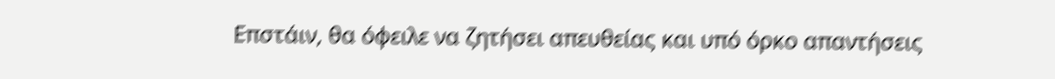Επστάιν, θα όφειλε να ζητήσει απευθείας και υπό όρκο απαντήσεις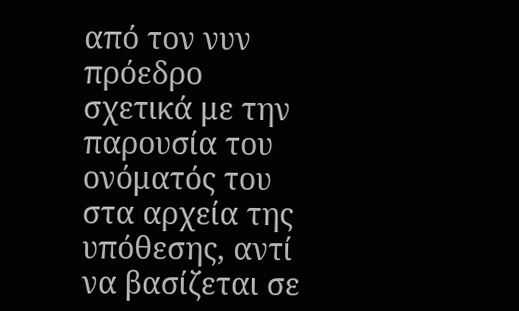από τον νυν πρόεδρο σχετικά με την παρουσία του ονόματός του στα αρχεία της υπόθεσης, αντί να βασίζεται σε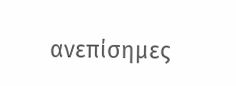ανεπίσημες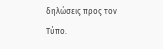δηλώσεις προς τον Τύπο.